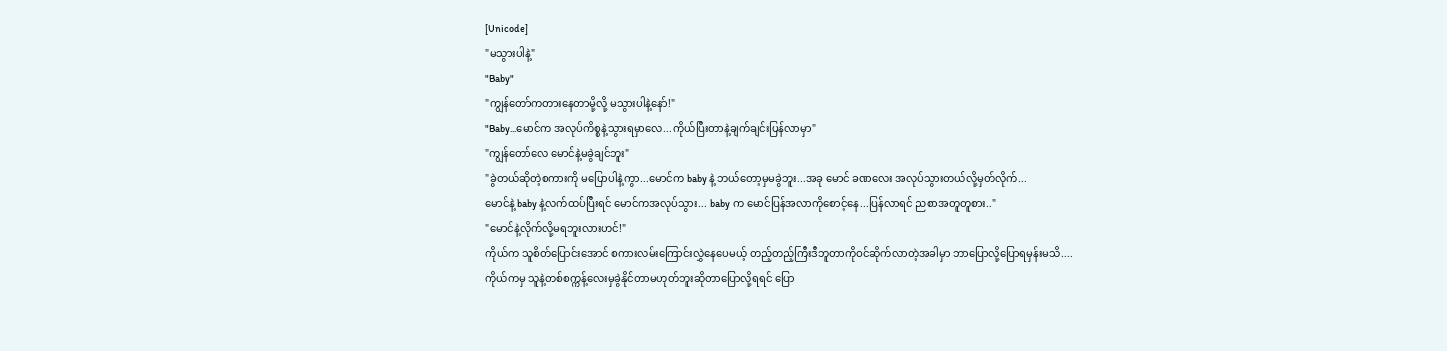[Unicode]
"မသွားပါနဲ့"
"Baby"
"ကျွန်တော်ကတားနေတာမို့လို့ မသွားပါနဲ့နော်!"
"Baby...မောင်က အလုပ်ကိစ္စနဲ့သွားရမှာလေ...ကိုယ်ပြီးတာနဲ့ချက်ချင်းပြန်လာမှာ"
"ကျွန်တော်လေ မောင်နဲ့မခွဲချင်ဘူး"
"ခွဲတယ်ဆိုတဲ့စကားကို မပြောပါနဲ့ကွာ...မောင်က baby နဲ့ ဘယ်တော့မှမခွဲဘူး...အခု မောင် ခဏလေး အလုပ်သွားတယ်လို့မှတ်လိုက်...
မောင်နဲ့ baby နဲ့လက်ထပ်ပြီးရင် မောင်ကအလုပ်သွား... baby က မောင်ပြန်အလာကိုစောင့်နေ...ပြန်လာရင် ညစာအတူတူစား.."
"မောင်နဲ့လိုက်လို့မရဘူးလားဟင်!"
ကိုယ်က သူစိတ်ပြောင်းအောင် စကားလမ်းကြောင်းလွှဲနေပေမယ့် တည့်တည့်ကြီးဒီဘူတာကိုဝင်ဆိုက်လာတဲ့အခါမှာ ဘာပြောလို့ပြောရမှန်းမသိ....
ကိုယ်ကမှ သူနဲ့တစ်စက္ကန့်လေးမှခွဲနိုင်တာမဟုတ်ဘူးဆိုတာပြောလို့ရရင် ပြော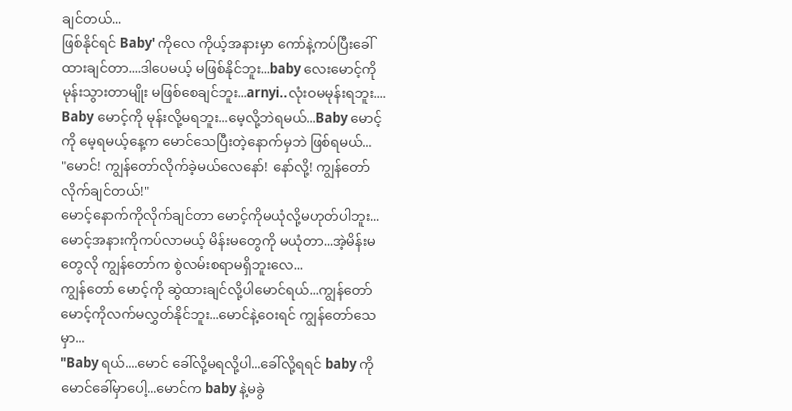ချင်တယ်...
ဖြစ်နိုင်ရင် Baby' ကိုလေ ကိုယ့်အနားမှာ ကော်နဲ့ကပ်ပြီးခေါ်ထားချင်တာ....ဒါပေမယ့် မဖြစ်နိုင်ဘူး...baby လေးမောင့်ကို မုန်းသွားတာမျိုး မဖြစ်စေချင်ဘူး...arnyi..လုံးဝမမုန်းရဘူး....
Baby မောင့်ကို မုန်းလို့မရဘူး...မေ့လို့ဘဲရမယ်...Baby မောင့်ကို မေ့ရမယ့်နေ့က မောင်သေပြီးတဲ့နောက်မှဘဲ ဖြစ်ရမယ်...
"မောင်! ကျွန်တော်လိုက်ခဲ့မယ်လေနော်! နော်လို့! ကျွန်တော်လိုက်ချင်တယ်!"
မောင့်နောက်ကိုလိုက်ချင်တာ မောင့်ကိုမယုံလို့မဟုတ်ပါဘူး...မောင့်အနားကိုကပ်လာမယ့် မိန်းမတွေကို မယုံတာ...အဲ့မိန်းမတွေလို ကျွန်တော်က စွဲလမ်းစရာမရှိဘူးလေ...
ကျွန်တော် မောင့်ကို ဆွဲထားချင်လို့ပါမောင်ရယ်...ကျွန်တော် မောင့်ကိုလက်မလွှတ်နိုင်ဘူး...မောင်နဲ့ဝေးရင် ကျွန်တော်သေမှာ...
"Baby ရယ်....မောင် ခေါ်လို့မရလို့ပါ...ခေါ်လို့ရရင် baby ကို မောင်ခေါ်မှာပေါ့...မောင်က baby နဲ့မခွဲ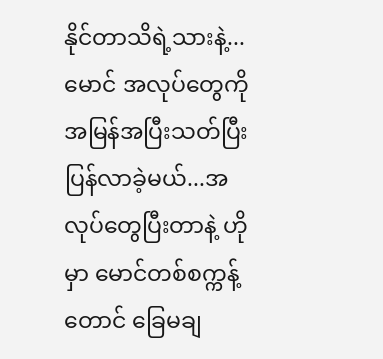နိုင်တာသိရဲ့သားနဲ့...မောင် အလုပ်တွေကို အမြန်အပြီးသတ်ပြီး ပြန်လာခဲ့မယ်...အလုပ်တွေပြီးတာနဲ့ ဟိုမှာ မောင်တစ်စက္ကန့်တောင် ခြေမချ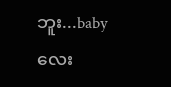ဘူး...baby လေး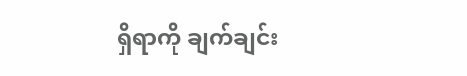ရှိရာကို ချက်ချင်း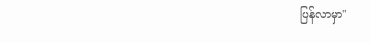ပြန်လာမှာ"